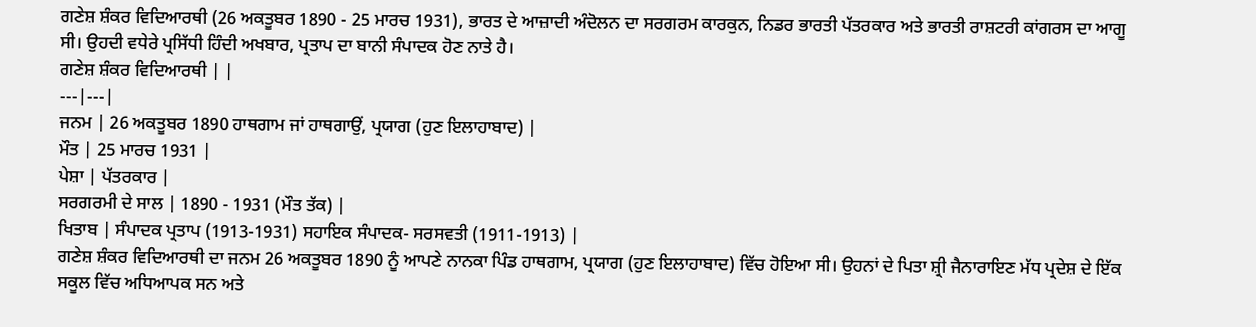ਗਣੇਸ਼ ਸ਼ੰਕਰ ਵਿਦਿਆਰਥੀ (26 ਅਕਤੂਬਰ 1890 - 25 ਮਾਰਚ 1931), ਭਾਰਤ ਦੇ ਆਜ਼ਾਦੀ ਅੰਦੋਲਨ ਦਾ ਸਰਗਰਮ ਕਾਰਕੁਨ, ਨਿਡਰ ਭਾਰਤੀ ਪੱਤਰਕਾਰ ਅਤੇ ਭਾਰਤੀ ਰਾਸ਼ਟਰੀ ਕਾਂਗਰਸ ਦਾ ਆਗੂ ਸੀ। ਉਹਦੀ ਵਧੇਰੇ ਪ੍ਰਸਿੱਧੀ ਹਿੰਦੀ ਅਖਬਾਰ, ਪ੍ਰਤਾਪ ਦਾ ਬਾਨੀ ਸੰਪਾਦਕ ਹੋਣ ਨਾਤੇ ਹੈ।
ਗਣੇਸ਼ ਸ਼ੰਕਰ ਵਿਦਿਆਰਥੀ | |
---|---|
ਜਨਮ | 26 ਅਕਤੂਬਰ 1890 ਹਾਥਗਾਮ ਜਾਂ ਹਾਥਗਾਉਂ, ਪ੍ਰਯਾਗ (ਹੁਣ ਇਲਾਹਾਬਾਦ) |
ਮੌਤ | 25 ਮਾਰਚ 1931 |
ਪੇਸ਼ਾ | ਪੱਤਰਕਾਰ |
ਸਰਗਰਮੀ ਦੇ ਸਾਲ | 1890 - 1931 (ਮੌਤ ਤੱਕ) |
ਖਿਤਾਬ | ਸੰਪਾਦਕ ਪ੍ਰਤਾਪ (1913-1931) ਸਹਾਇਕ ਸੰਪਾਦਕ- ਸਰਸਵਤੀ (1911-1913) |
ਗਣੇਸ਼ ਸ਼ੰਕਰ ਵਿਦਿਆਰਥੀ ਦਾ ਜਨਮ 26 ਅਕਤੂਬਰ 1890 ਨੂੰ ਆਪਣੇ ਨਾਨਕਾ ਪਿੰਡ ਹਾਥਗਾਮ, ਪ੍ਰਯਾਗ (ਹੁਣ ਇਲਾਹਾਬਾਦ) ਵਿੱਚ ਹੋਇਆ ਸੀ। ਉਹਨਾਂ ਦੇ ਪਿਤਾ ਸ਼੍ਰੀ ਜੈਨਾਰਾਇਣ ਮੱਧ ਪ੍ਰਦੇਸ਼ ਦੇ ਇੱਕ ਸਕੂਲ ਵਿੱਚ ਅਧਿਆਪਕ ਸਨ ਅਤੇ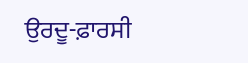ਉਰਦੂ-ਫ਼ਾਰਸੀ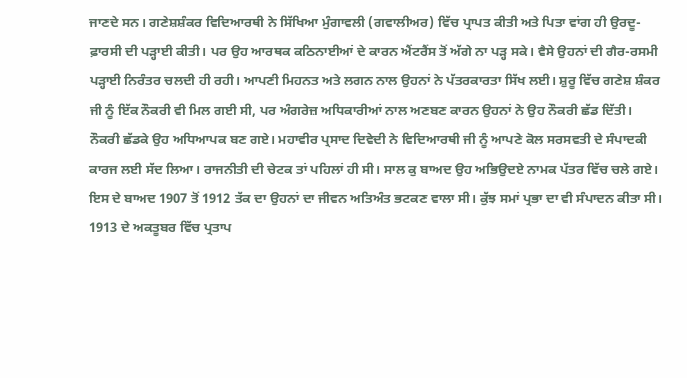ਜਾਣਦੇ ਸਨ। ਗਣੇਸ਼ਸ਼ੰਕਰ ਵਿਦਿਆਰਥੀ ਨੇ ਸਿੱਖਿਆ ਮੁੰਗਾਵਲੀ (ਗਵਾਲੀਅਰ) ਵਿੱਚ ਪ੍ਰਾਪਤ ਕੀਤੀ ਅਤੇ ਪਿਤਾ ਵਾਂਗ ਹੀ ਉਰਦੂ-ਫ਼ਾਰਸੀ ਦੀ ਪੜ੍ਹਾਈ ਕੀਤੀ। ਪਰ ਉਹ ਆਰਥਕ ਕਠਿਨਾਈਆਂ ਦੇ ਕਾਰਨ ਐਂਟਰੈਂਸ ਤੋਂ ਅੱਗੇ ਨਾ ਪੜ੍ਹ ਸਕੇ। ਵੈਸੇ ਉਹਨਾਂ ਦੀ ਗੈਰ-ਰਸਮੀ ਪੜ੍ਹਾਈ ਨਿਰੰਤਰ ਚਲਦੀ ਹੀ ਰਹੀ। ਆਪਣੀ ਮਿਹਨਤ ਅਤੇ ਲਗਨ ਨਾਲ ਉਹਨਾਂ ਨੇ ਪੱਤਰਕਾਰਤਾ ਸਿੱਖ ਲਈ। ਸ਼ੁਰੂ ਵਿੱਚ ਗਣੇਸ਼ ਸ਼ੰਕਰ ਜੀ ਨੂੰ ਇੱਕ ਨੌਕਰੀ ਵੀ ਮਿਲ ਗਈ ਸੀ, ਪਰ ਅੰਗਰੇਜ਼ ਅਧਿਕਾਰੀਆਂ ਨਾਲ ਅਣਬਣ ਕਾਰਨ ਉਹਨਾਂ ਨੇ ਉਹ ਨੌਕਰੀ ਛੱਡ ਦਿੱਤੀ।
ਨੌਕਰੀ ਛੱਡਕੇ ਉਹ ਅਧਿਆਪਕ ਬਣ ਗਏ। ਮਹਾਵੀਰ ਪ੍ਰਸਾਦ ਦਿਵੇਦੀ ਨੇ ਵਿਦਿਆਰਥੀ ਜੀ ਨੂੰ ਆਪਣੇ ਕੋਲ ਸਰਸਵਤੀ ਦੇ ਸੰਪਾਦਕੀ ਕਾਰਜ ਲਈ ਸੱਦ ਲਿਆ। ਰਾਜਨੀਤੀ ਦੀ ਚੇਟਕ ਤਾਂ ਪਹਿਲਾਂ ਹੀ ਸੀ। ਸਾਲ ਕੁ ਬਾਅਦ ਉਹ ਅਭਿਉਦਏ ਨਾਮਕ ਪੱਤਰ ਵਿੱਚ ਚਲੇ ਗਏ। ਇਸ ਦੇ ਬਾਅਦ 1907 ਤੋਂ 1912 ਤੱਕ ਦਾ ਉਹਨਾਂ ਦਾ ਜੀਵਨ ਅਤਿਅੰਤ ਭਟਕਣ ਵਾਲਾ ਸੀ। ਕੁੱਝ ਸਮਾਂ ਪ੍ਰਭਾ ਦਾ ਵੀ ਸੰਪਾਦਨ ਕੀਤਾ ਸੀ। 1913 ਦੇ ਅਕਤੂਬਰ ਵਿੱਚ ਪ੍ਰਤਾਪ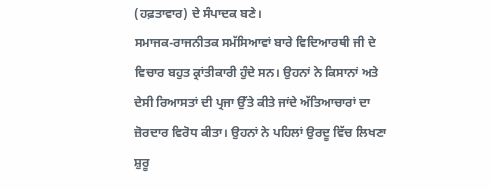(ਹਫ਼ਤਾਵਾਰ) ਦੇ ਸੰਪਾਦਕ ਬਣੇ।
ਸਮਾਜਕ-ਰਾਜਨੀਤਕ ਸਮੱਸਿਆਵਾਂ ਬਾਰੇ ਵਿਦਿਆਰਥੀ ਜੀ ਦੇ ਵਿਚਾਰ ਬਹੁਤ ਕ੍ਰਾਂਤੀਕਾਰੀ ਹੁੰਦੇ ਸਨ। ਉਹਨਾਂ ਨੇ ਕਿਸਾਨਾਂ ਅਤੇ ਦੇਸੀ ਰਿਆਸਤਾਂ ਦੀ ਪ੍ਰਜਾ ਉੱਤੇ ਕੀਤੇ ਜਾਂਦੇ ਅੱਤਿਆਚਾਰਾਂ ਦਾ ਜ਼ੋਰਦਾਰ ਵਿਰੋਧ ਕੀਤਾ। ਉਹਨਾਂ ਨੇ ਪਹਿਲਾਂ ਉਰਦੂ ਵਿੱਚ ਲਿਖਣਾ ਸ਼ੁਰੂ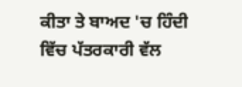ਕੀਤਾ ਤੇ ਬਾਅਦ 'ਚ ਹਿੰਦੀ ਵਿੱਚ ਪੱਤਰਕਾਰੀ ਵੱਲ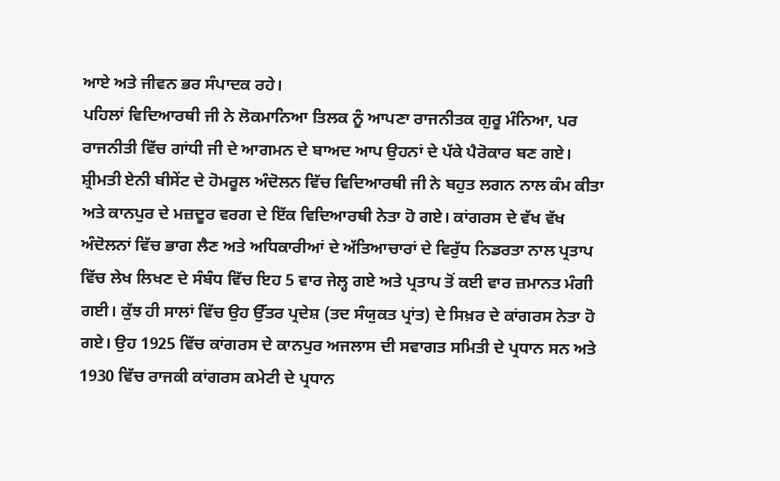ਆਏ ਅਤੇ ਜੀਵਨ ਭਰ ਸੰਪਾਦਕ ਰਹੇ।
ਪਹਿਲਾਂ ਵਿਦਿਆਰਥੀ ਜੀ ਨੇ ਲੋਕਮਾਨਿਆ ਤਿਲਕ ਨੂੰ ਆਪਣਾ ਰਾਜਨੀਤਕ ਗੁਰੂ ਮੰਨਿਆ, ਪਰ ਰਾਜਨੀਤੀ ਵਿੱਚ ਗਾਂਧੀ ਜੀ ਦੇ ਆਗਮਨ ਦੇ ਬਾਅਦ ਆਪ ਉਹਨਾਂ ਦੇ ਪੱਕੇ ਪੈਰੋਕਾਰ ਬਣ ਗਏ। ਸ਼੍ਰੀਮਤੀ ਏਨੀ ਬੀਸੇਂਟ ਦੇ ਹੋਮਰੂਲ ਅੰਦੋਲਨ ਵਿੱਚ ਵਿਦਿਆਰਥੀ ਜੀ ਨੇ ਬਹੁਤ ਲਗਨ ਨਾਲ ਕੰਮ ਕੀਤਾ ਅਤੇ ਕਾਨਪੁਰ ਦੇ ਮਜ਼ਦੂਰ ਵਰਗ ਦੇ ਇੱਕ ਵਿਦਿਆਰਥੀ ਨੇਤਾ ਹੋ ਗਏ। ਕਾਂਗਰਸ ਦੇ ਵੱਖ ਵੱਖ ਅੰਦੋਲਨਾਂ ਵਿੱਚ ਭਾਗ ਲੈਣ ਅਤੇ ਅਧਿਕਾਰੀਆਂ ਦੇ ਅੱਤਿਆਚਾਰਾਂ ਦੇ ਵਿਰੁੱਧ ਨਿਡਰਤਾ ਨਾਲ ਪ੍ਰਤਾਪ ਵਿੱਚ ਲੇਖ ਲਿਖਣ ਦੇ ਸੰਬੰਧ ਵਿੱਚ ਇਹ 5 ਵਾਰ ਜੇਲ੍ਹ ਗਏ ਅਤੇ ਪ੍ਰਤਾਪ ਤੋਂ ਕਈ ਵਾਰ ਜ਼ਮਾਨਤ ਮੰਗੀ ਗਈ। ਕੁੱਝ ਹੀ ਸਾਲਾਂ ਵਿੱਚ ਉਹ ਉੱਤਰ ਪ੍ਰਦੇਸ਼ (ਤਦ ਸੰਯੁਕਤ ਪ੍ਰਾਂਤ) ਦੇ ਸਿਖ਼ਰ ਦੇ ਕਾਂਗਰਸ ਨੇਤਾ ਹੋ ਗਏ। ਉਹ 1925 ਵਿੱਚ ਕਾਂਗਰਸ ਦੇ ਕਾਨਪੁਰ ਅਜਲਾਸ ਦੀ ਸਵਾਗਤ ਸਮਿਤੀ ਦੇ ਪ੍ਰਧਾਨ ਸਨ ਅਤੇ 1930 ਵਿੱਚ ਰਾਜਕੀ ਕਾਂਗਰਸ ਕਮੇਟੀ ਦੇ ਪ੍ਰਧਾਨ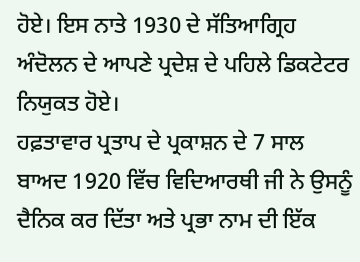ਹੋਏ। ਇਸ ਨਾਤੇ 1930 ਦੇ ਸੱਤਿਆਗ੍ਰਿਹ ਅੰਦੋਲਨ ਦੇ ਆਪਣੇ ਪ੍ਰਦੇਸ਼ ਦੇ ਪਹਿਲੇ ਡਿਕਟੇਟਰ ਨਿਯੁਕਤ ਹੋਏ।
ਹਫ਼ਤਾਵਾਰ ਪ੍ਰਤਾਪ ਦੇ ਪ੍ਰਕਾਸ਼ਨ ਦੇ 7 ਸਾਲ ਬਾਅਦ 1920 ਵਿੱਚ ਵਿਦਿਆਰਥੀ ਜੀ ਨੇ ਉਸਨੂੰ ਦੈਨਿਕ ਕਰ ਦਿੱਤਾ ਅਤੇ ਪ੍ਰਭਾ ਨਾਮ ਦੀ ਇੱਕ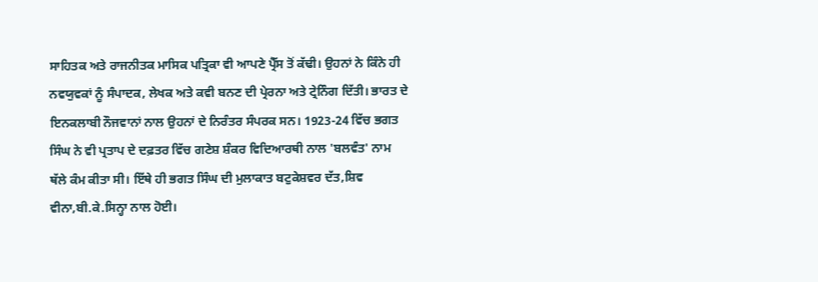ਸਾਹਿਤਕ ਅਤੇ ਰਾਜਨੀਤਕ ਮਾਸਿਕ ਪਤ੍ਰਿਕਾ ਵੀ ਆਪਣੇ ਪ੍ਰੈੱਸ ਤੋਂ ਕੱਢੀ। ਉਹਨਾਂ ਨੇ ਕਿੰਨੇ ਹੀ ਨਵਯੁਵਕਾਂ ਨੂੰ ਸੰਪਾਦਕ, ਲੇਖਕ ਅਤੇ ਕਵੀ ਬਨਣ ਦੀ ਪ੍ਰੇਰਨਾ ਅਤੇ ਟ੍ਰੇਨਿੰਗ ਦਿੱਤੀ। ਭਾਰਤ ਦੇ ਇਨਕਲਾਬੀ ਨੌਜਵਾਨਾਂ ਨਾਲ ਉਹਨਾਂ ਦੇ ਨਿਰੰਤਰ ਸੰਪਰਕ ਸਨ। 1923-24 ਵਿੱਚ ਭਗਤ ਸਿੰਘ ਨੇ ਵੀ ਪ੍ਰਤਾਪ ਦੇ ਦਫ਼ਤਰ ਵਿੱਚ ਗਣੇਸ਼ ਸ਼ੰਕਰ ਵਿਦਿਆਰਥੀ ਨਾਲ 'ਬਲਵੰਤ' ਨਾਮ ਥੱਲੇ ਕੰਮ ਕੀਤਾ ਸੀ। ਇੱਥੇ ਹੀ ਭਗਤ ਸਿੰਘ ਦੀ ਮੁਲਾਕਾਤ ਬਟੁਕੇਸ਼ਵਰ ਦੱਤ,ਸ਼ਿਵ ਵੀਨਾ,ਬੀ.ਕੇ.ਸਿਨ੍ਹਾ ਨਾਲ ਹੋਈ।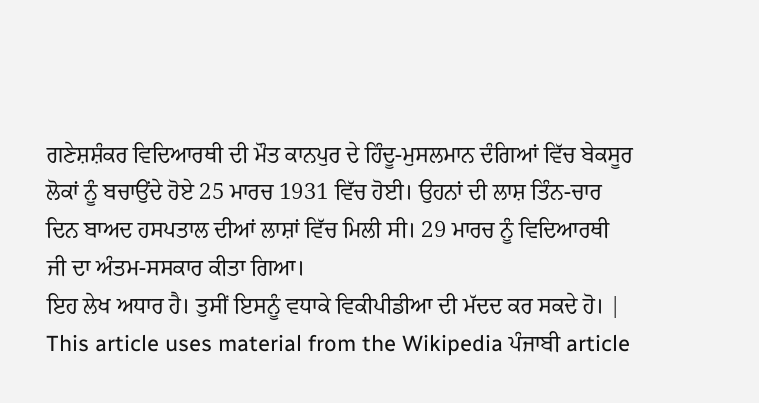ਗਣੇਸ਼ਸ਼ੰਕਰ ਵਿਦਿਆਰਥੀ ਦੀ ਮੌਤ ਕਾਨਪੁਰ ਦੇ ਹਿੰਦੂ-ਮੁਸਲਮਾਨ ਦੰਗਿਆਂ ਵਿੱਚ ਬੇਕਸੂਰ ਲੋਕਾਂ ਨੂੰ ਬਚਾਉਂਦੇ ਹੋਏ 25 ਮਾਰਚ 1931 ਵਿੱਚ ਹੋਈ। ਉਹਨਾਂ ਦੀ ਲਾਸ਼ ਤਿੰਨ-ਚਾਰ ਦਿਨ ਬਾਅਦ ਹਸਪਤਾਲ ਦੀਆਂ ਲਾਸ਼ਾਂ ਵਿੱਚ ਮਿਲੀ ਸੀ। 29 ਮਾਰਚ ਨੂੰ ਵਿਦਿਆਰਥੀ ਜੀ ਦਾ ਅੰਤਮ-ਸਸਕਾਰ ਕੀਤਾ ਗਿਆ।
ਇਹ ਲੇਖ ਅਧਾਰ ਹੈ। ਤੁਸੀਂ ਇਸਨੂੰ ਵਧਾਕੇ ਵਿਕੀਪੀਡੀਆ ਦੀ ਮੱਦਦ ਕਰ ਸਕਦੇ ਹੋ। |
This article uses material from the Wikipedia ਪੰਜਾਬੀ article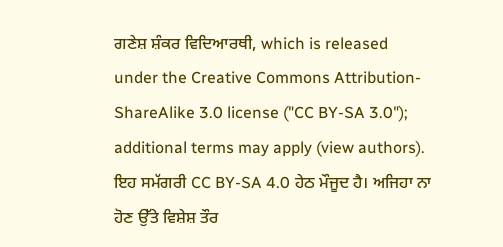ਗਣੇਸ਼ ਸ਼ੰਕਰ ਵਿਦਿਆਰਥੀ, which is released under the Creative Commons Attribution-ShareAlike 3.0 license ("CC BY-SA 3.0"); additional terms may apply (view authors). ਇਹ ਸਮੱਗਰੀ CC BY-SA 4.0 ਹੇਠ ਮੌਜੂਦ ਹੈ। ਅਜਿਹਾ ਨਾ ਹੋਣ ਉੱਤੇ ਵਿਸ਼ੇਸ਼ ਤੌਰ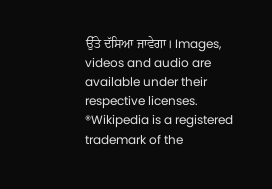ਉੱਤੇ ਦੱਸਿਆ ਜਾਵੇਗਾ। Images, videos and audio are available under their respective licenses.
®Wikipedia is a registered trademark of the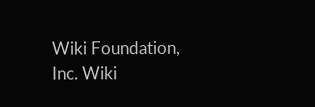Wiki Foundation, Inc. Wiki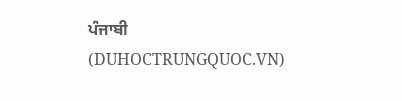ਪੰਜਾਬੀ (DUHOCTRUNGQUOC.VN)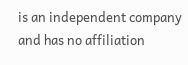is an independent company and has no affiliation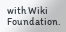with Wiki Foundation.